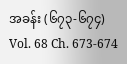အခန်း (၆၇၃-၆၇၄)
Vol. 68 Ch. 673-674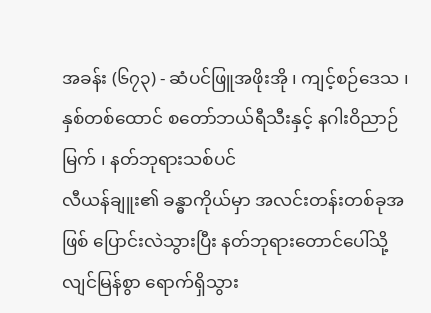အခန်း (၆၇၃) - ဆံပင်ဖြူအဖိုးအို ၊ ကျင့်စဉ်ဒေသ ၊နှစ်တစ်ထောင် စတော်ဘယ်ရီသီးနှင့် နဂါးဝိညာဉ်မြက် ၊ နတ်ဘုရားသစ်ပင်
လီယန်ချူး၏ ခန္ဓာကိုယ်မှာ အလင်းတန်းတစ်ခုအဖြစ် ပြောင်းလဲသွားပြီး နတ်ဘုရားတောင်ပေါ်သို့ လျင်မြန်စွာ ရောက်ရှိသွား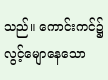သည်။ ကောင်းကင်၌ လွင့်မျောနေသော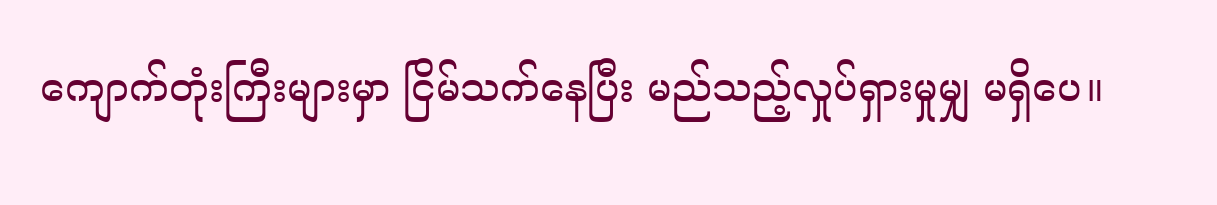ကျောက်တုံးကြီးများမှာ ငြိမ်သက်နေပြီး မည်သည့်လှုပ်ရှားမှုမျှ မရှိပေ။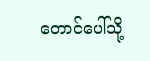တောင်ပေါ်သို့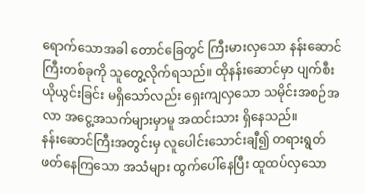ရောက်သောအခါ တောင်ခြေတွင် ကြီးမားလှသော နန်းဆောင်ကြီးတစ်ခုကို သူတွေ့လိုက်ရသည်။ ထိုနန်းဆောင်မှာ ပျက်စီးယိုယွင်းခြင်း မရှိသော်လည်း ရှေးကျလှသော သမိုင်းအစဉ်အလာ အငွေ့အသက်များမှာမူ အထင်းသား ရှိနေသည်။
နန်းဆောင်ကြီးအတွင်းမှ လူပေါင်းသောင်းချီ၍ တရားရွတ်ဖတ်နေကြသော အသံများ ထွက်ပေါ်နေပြီး ထူထပ်လှသော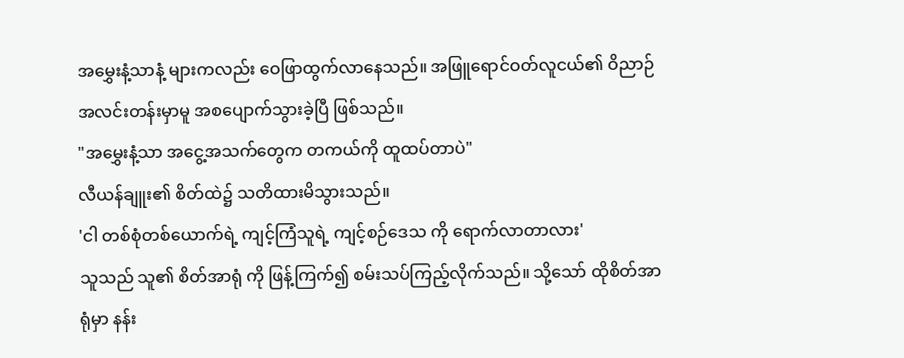အမွှေးနံ့သာနံ့ များကလည်း ဝေဖြာထွက်လာနေသည်။ အဖြူရောင်ဝတ်လူငယ်၏ ဝိညာဉ်အလင်းတန်းမှာမူ အစပျောက်သွားခဲ့ပြီ ဖြစ်သည်။
"အမွှေးနံ့သာ အငွေ့အသက်တွေက တကယ်ကို ထူထပ်တာပဲ"
လီယန်ချူး၏ စိတ်ထဲ၌ သတိထားမိသွားသည်။
'ငါ တစ်စုံတစ်ယောက်ရဲ့ ကျင့်ကြံသူရဲ့ ကျင့်စဉ်ဒေသ ကို ရောက်လာတာလား'
သူသည် သူ၏ စိတ်အာရုံ ကို ဖြန့်ကြက်၍ စမ်းသပ်ကြည့်လိုက်သည်။ သို့သော် ထိုစိတ်အာရုံမှာ နန်း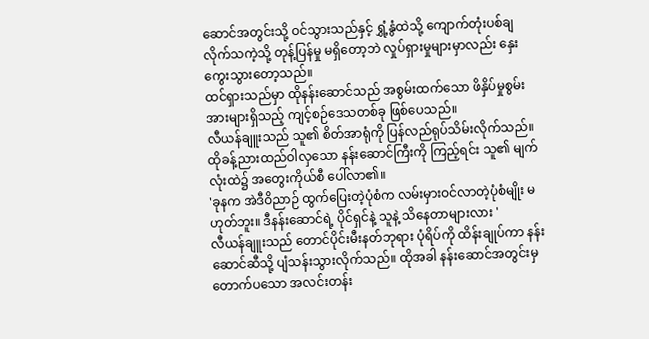ဆောင်အတွင်းသို့ ဝင်သွားသည်နှင့် ရွှံ့နွံထဲသို့ ကျောက်တုံးပစ်ချလိုက်သကဲ့သို့ တုန့်ပြန်မှု မရှိတော့ဘဲ လှုပ်ရှားမှုများမှာလည်း နှေးကွေးသွားတော့သည်။
ထင်ရှားသည်မှာ ထိုနန်းဆောင်သည် အစွမ်းထက်သော ဖိနှိပ်မှုစွမ်းအားများရှိသည့် ကျင့်စဉ်ဒေသတစ်ခု ဖြစ်ပေသည်။
လီယန်ချူးသည် သူ၏ စိတ်အာရုံကို ပြန်လည်ရုပ်သိမ်းလိုက်သည်။ ထိုခန့်ညားထည်ဝါလှသော နန်းဆောင်ကြီးကို ကြည့်ရင်း သူ၏ မျက်လုံးထဲ၌ အတွေးကိုယ်စီ ပေါ်လာ၏။
'ခုနက အဲဒီဝိညာဉ် ထွက်ပြေးတဲ့ပုံစံက လမ်းမှားဝင်လာတဲ့ပုံစံမျိုး မဟုတ်ဘူး။ ဒီနန်းဆောင်ရဲ့ ပိုင်ရှင်နဲ့ သူနဲ့ သိနေတာများလား '
လီယန်ချူးသည် တောင်ပိုင်းမီးနတ်ဘုရား ပုံရိပ်ကို ထိန်းချုပ်ကာ နန်းဆောင်ဆီသို့ ပျံသန်းသွားလိုက်သည်။ ထိုအခါ နန်းဆောင်အတွင်းမှ တောက်ပသော အလင်းတန်း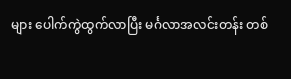များ ပေါက်ကွဲထွက်လာပြီး မင်္ဂလာအလင်းတန်း တစ်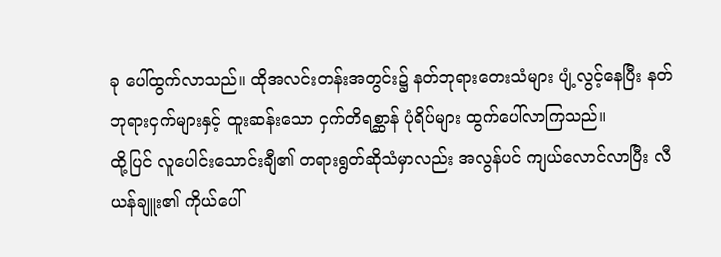ခု ပေါ်ထွက်လာသည်။ ထိုအလင်းတန်းအတွင်း၌ နတ်ဘုရားတေးသံများ ပျံ့လွင့်နေပြီး နတ်ဘုရားငှက်များနှင့် ထူးဆန်းသော ငှက်တိရစ္ဆာန် ပုံရိပ်များ ထွက်ပေါ်လာကြသည်။
ထို့ပြင် လူပေါင်းသောင်းချီ၏ တရားရွတ်ဆိုသံမှာလည်း အလွန်ပင် ကျယ်လောင်လာပြီး လီယန်ချူး၏ ကိုယ်ပေါ်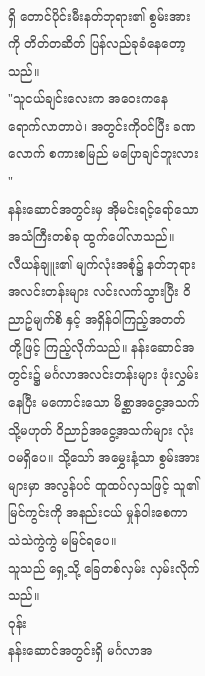ရှိ တောင်ပိုင်းမီးနတ်ဘုရား၏ စွမ်းအားကို တိတ်တဆိတ် ပြန်လည်ခုခံနေတော့သည်။
"သူငယ်ချင်းလေးက အဝေးကနေ ရောက်လာတာပဲ၊ အတွင်းကိုဝင်ပြီး ခဏလောက် စကားစမြည် မပြောချင်ဘူးလား "
နန်းဆောင်အတွင်းမှ အိုမင်းရင့်ရော်သော အသံကြီးတစ်ခု ထွက်ပေါ်လာသည်။
လီယန်ချူး၏ မျက်လုံးအစုံ၌ နတ်ဘုရားအလင်းတန်းများ လင်းလက်သွားပြီး ဝိညာဥ်မျက်စိ နှင့် အရှိန်ဝါကြည့်အတတ် တို့ဖြင့် ကြည့်လိုက်သည်။ နန်းဆောင်အတွင်း၌ မင်္ဂလာအလင်းတန်းများ ဖုံးလွှမ်းနေပြီး မကောင်းသော မိစ္ဆာအငွေ့အသက် သို့မဟုတ် ဝိညာဉ်အငွေ့အသက်များ လုံးဝမရှိပေ။ သို့သော် အမွှေးနံ့သာ စွမ်းအားများမှာ အလွန်ပင် ထူထပ်လှသဖြင့် သူ၏ မြင်ကွင်းကို အနည်းငယ် မှုန်ဝါးစေကာ သဲသဲကွဲကွဲ မမြင်ရပေ။
သူသည် ရှေ့သို့ ခြေတစ်လှမ်း လှမ်းလိုက်သည်။
ဝုန်း
နန်းဆောင်အတွင်းရှိ မင်္ဂလာအ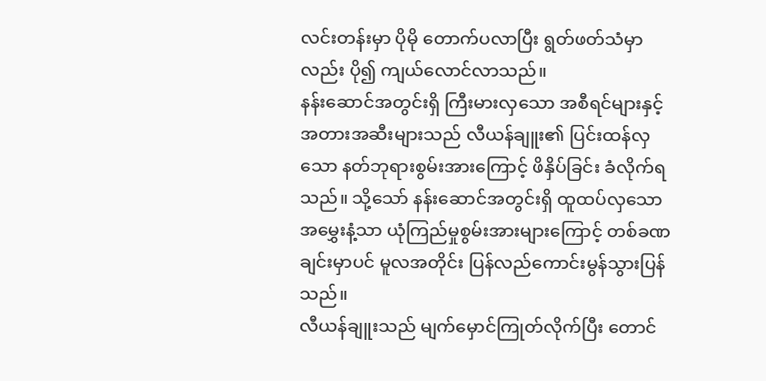လင်းတန်းမှာ ပိုမို တောက်ပလာပြီး ရွတ်ဖတ်သံမှာလည်း ပို၍ ကျယ်လောင်လာသည်။
နန်းဆောင်အတွင်းရှိ ကြီးမားလှသော အစီရင်များနှင့် အတားအဆီးများသည် လီယန်ချူး၏ ပြင်းထန်လှသော နတ်ဘုရားစွမ်းအားကြောင့် ဖိနှိပ်ခြင်း ခံလိုက်ရသည်။ သို့သော် နန်းဆောင်အတွင်းရှိ ထူထပ်လှသော အမွှေးနံ့သာ ယုံကြည်မှုစွမ်းအားများကြောင့် တစ်ခဏချင်းမှာပင် မူလအတိုင်း ပြန်လည်ကောင်းမွန်သွားပြန်သည်။
လီယန်ချူးသည် မျက်မှောင်ကြုတ်လိုက်ပြီး တောင်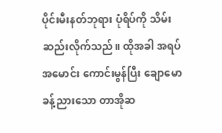ပိုင်းမီးနတ်ဘုရား ပုံရိပ်ကို သိမ်းဆည်းလိုက်သည်။ ထိုအခါ အရပ်အမောင်း ကောင်းမွန်ပြီး ချောမောခန့်ညားသော တာအိုဆ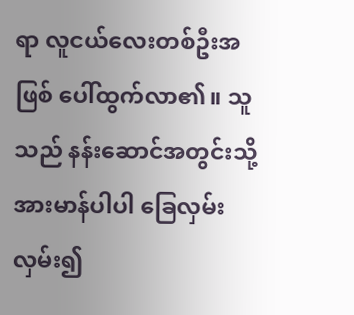ရာ လူငယ်လေးတစ်ဦးအဖြစ် ပေါ်ထွက်လာ၏။ သူသည် နန်းဆောင်အတွင်းသို့ အားမာန်ပါပါ ခြေလှမ်းလှမ်း၍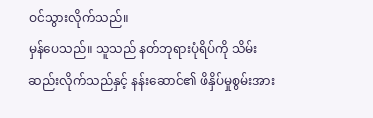ဝင်သွားလိုက်သည်။
မှန်ပေသည်။ သူသည် နတ်ဘုရားပုံရိပ်ကို သိမ်းဆည်းလိုက်သည်နှင့် နန်းဆောင်၏ ဖိနှိပ်မှုစွမ်းအား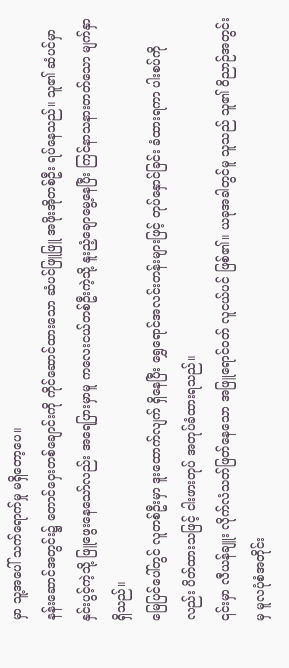မှာ သူ့အပေါ် သက်ရောက်မှု မရှိတော့ပေ။
နန်းဆောင်အတွင်း၌ တောင်ဝှေးတစ်ချောင်းကို ကိုင်ဆောင်ထားသော ဆံပင်ဖြူဖြူ အဖိုးအိုတစ်ဦး ရပ်နေသည်။ သူ၏ ဆံပင်မှာ နှင်းပွင့်ကဲ့သို့ ဖြူဖွေးနေသော်လည်း အရေပြားမှာမူ ကလေးငယ်တစ်ဦးကဲ့သို့ နူးညံ့ချောမွေ့နေပြီး ကြင်နာသနားတတ်သော မျက်နှာရှိသည်။
မြေပြင်ပေါ်တွင် လူတစ်ဦးမှာ ဒူးထောက်လျက် ရှိနေပြီး ရွှေရောင်အလင်းတန်းများဖြင့် တုပ်နှောင်ခြင်း ခံထားရကာ ပါးစပ်ကိုလည်း ပိတ်ထားသဖြင့် ငါးဖားတုပ် အတုပ်ခံထားရသည်။
၎င်းမှာ လီယန်ချူး လိုက်လံသတ်ဖြတ်နေသော အဖြူရောင်ဝတ် လူငယ်ပင် ဖြစ်၏။ ယခုအခါတွင်မူ သူသည် သူ၏ ဝိညာဉ်အတွင်းမှ မူလပုံစံအတိုင်း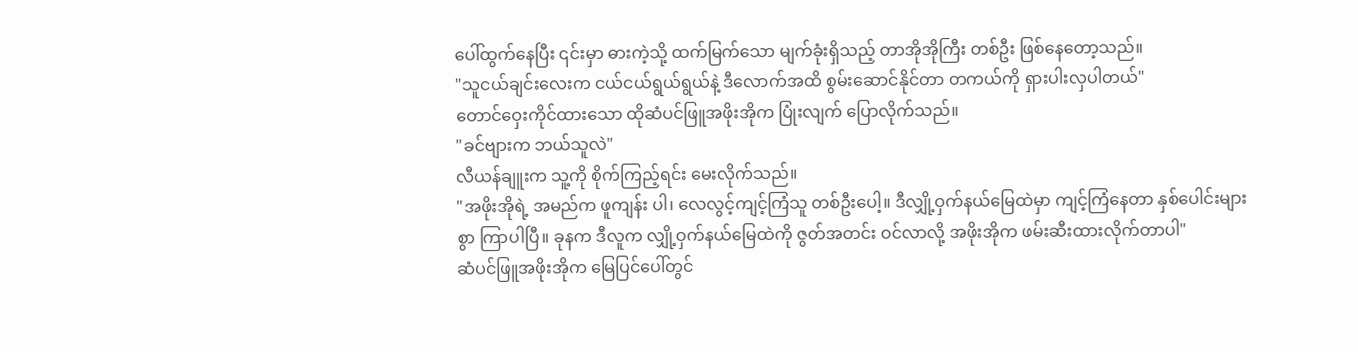ပေါ်ထွက်နေပြီး ၎င်းမှာ ဓားကဲ့သို့ ထက်မြက်သော မျက်ခုံးရှိသည့် တာအိုအိုကြီး တစ်ဦး ဖြစ်နေတော့သည်။
"သူငယ်ချင်းလေးက ငယ်ငယ်ရွယ်ရွယ်နဲ့ ဒီလောက်အထိ စွမ်းဆောင်နိုင်တာ တကယ်ကို ရှားပါးလှပါတယ်"
တောင်ဝှေးကိုင်ထားသော ထိုဆံပင်ဖြူအဖိုးအိုက ပြုံးလျက် ပြောလိုက်သည်။
"ခင်ဗျားက ဘယ်သူလဲ"
လီယန်ချူးက သူ့ကို စိုက်ကြည့်ရင်း မေးလိုက်သည်။
"အဖိုးအိုရဲ့ အမည်က ဖူကျန်း ပါ၊ လေလွင့်ကျင့်ကြံသူ တစ်ဦးပေါ့။ ဒီလျှို့ဝှက်နယ်မြေထဲမှာ ကျင့်ကြံနေတာ နှစ်ပေါင်းများစွာ ကြာပါပြီ။ ခုနက ဒီလူက လျှို့ဝှက်နယ်မြေထဲကို ဇွတ်အတင်း ဝင်လာလို့ အဖိုးအိုက ဖမ်းဆီးထားလိုက်တာပါ"
ဆံပင်ဖြူအဖိုးအိုက မြေပြင်ပေါ်တွင်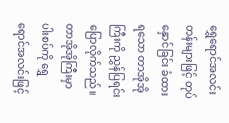ရွှေရောင်အလင်းတန်းများဖြင့် တုပ်နှောင်ခြင်း ခံထားရသော တာအိုအိုကြီးကို ညွှန်ပြရင်း ပြောလိုက်သည်။
တာအိုအိုကြီးမှာ ပါးစပ်ကို ရွှေရောင်အလင်းဖြင့်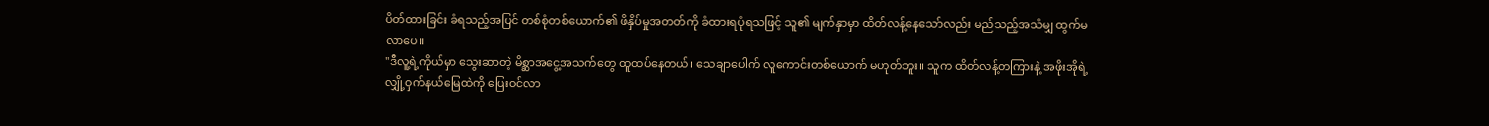ပိတ်ထားခြင်း ခံရသည့်အပြင် တစ်စုံတစ်ယောက်၏ ဖိနှိပ်မှုအတတ်ကို ခံထားရပုံရသဖြင့် သူ၏ မျက်နှာမှာ ထိတ်လန့်နေသော်လည်း မည်သည့်အသံမျှ ထွက်မလာပေ။
"ဒီလူ့ရဲ့ကိုယ်မှာ သွေးဆာတဲ့ မိစ္ဆာအငွေ့အသက်တွေ ထူထပ်နေတယ်၊ သေချာပေါက် လူကောင်းတစ်ယောက် မဟုတ်ဘူး။ သူက ထိတ်လန့်တကြားနဲ့ အဖိုးအိုရဲ့ လျှို့ဝှက်နယ်မြေထဲကို ပြေးဝင်လာ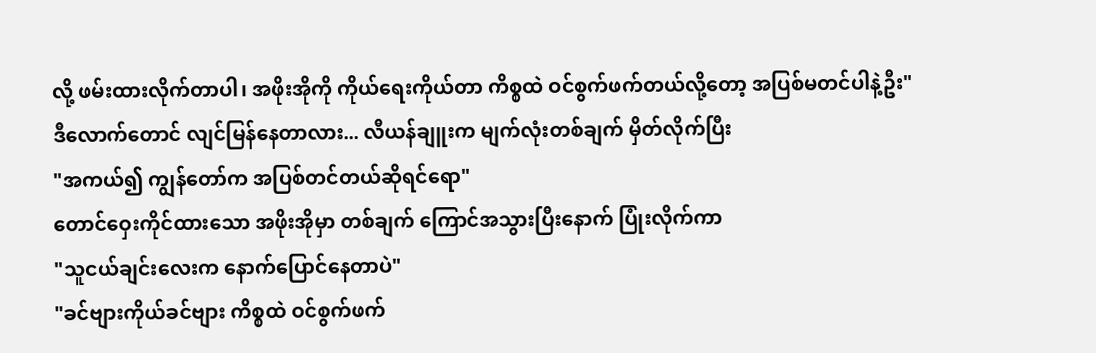လို့ ဖမ်းထားလိုက်တာပါ၊ အဖိုးအိုကို ကိုယ်ရေးကိုယ်တာ ကိစ္စထဲ ဝင်စွက်ဖက်တယ်လို့တော့ အပြစ်မတင်ပါနဲ့ဦး"
ဒီလောက်တောင် လျင်မြန်နေတာလား... လီယန်ချူးက မျက်လုံးတစ်ချက် မှိတ်လိုက်ပြီး
"အကယ်၍ ကျွန်တော်က အပြစ်တင်တယ်ဆိုရင်ရော"
တောင်ဝှေးကိုင်ထားသော အဖိုးအိုမှာ တစ်ချက် ကြောင်အသွားပြီးနောက် ပြုံးလိုက်ကာ
"သူငယ်ချင်းလေးက နောက်ပြောင်နေတာပဲ"
"ခင်ဗျားကိုယ်ခင်ဗျား ကိစ္စထဲ ဝင်စွက်ဖက်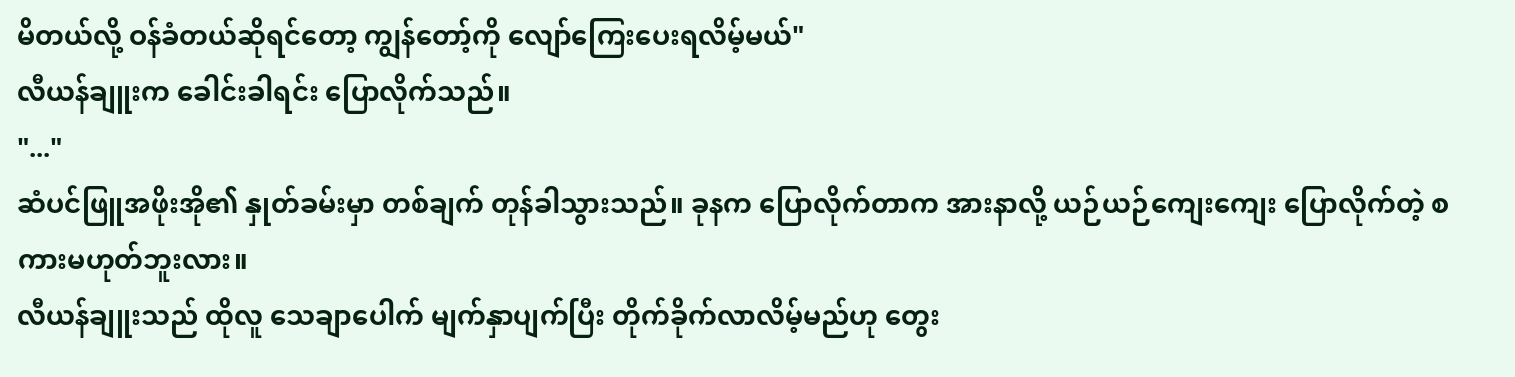မိတယ်လို့ ဝန်ခံတယ်ဆိုရင်တော့ ကျွန်တော့်ကို လျော်ကြေးပေးရလိမ့်မယ်"
လီယန်ချူးက ခေါင်းခါရင်း ပြောလိုက်သည်။
"..."
ဆံပင်ဖြူအဖိုးအို၏ နှုတ်ခမ်းမှာ တစ်ချက် တုန်ခါသွားသည်။ ခုနက ပြောလိုက်တာက အားနာလို့ ယဉ်ယဉ်ကျေးကျေး ပြောလိုက်တဲ့ စကားမဟုတ်ဘူးလား။
လီယန်ချူးသည် ထိုလူ သေချာပေါက် မျက်နှာပျက်ပြီး တိုက်ခိုက်လာလိမ့်မည်ဟု တွေး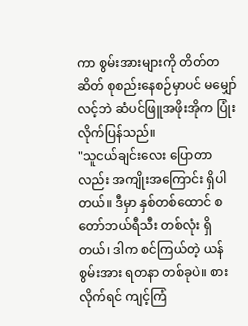ကာ စွမ်းအားများကို တိတ်တဆိတ် စုစည်းနေစဉ်မှာပင် မမျှော်လင့်ဘဲ ဆံပင်ဖြူအဖိုးအိုက ပြုံးလိုက်ပြန်သည်။
"သူငယ်ချင်းလေး ပြောတာလည်း အကျိုးအကြောင်း ရှိပါတယ်။ ဒီမှာ နှစ်တစ်ထောင် စတော်ဘယ်ရီသီး တစ်လုံး ရှိတယ်၊ ဒါက စင်ကြယ်တဲ့ ယန်စွမ်းအား ရတနာ တစ်ခုပဲ။ စားလိုက်ရင် ကျင့်ကြံ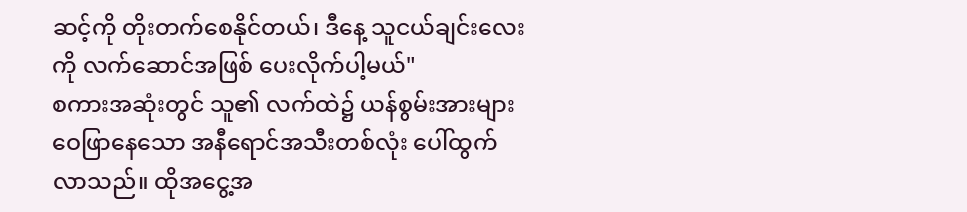ဆင့်ကို တိုးတက်စေနိုင်တယ်၊ ဒီနေ့ သူငယ်ချင်းလေးကို လက်ဆောင်အဖြစ် ပေးလိုက်ပါ့မယ်"
စကားအဆုံးတွင် သူ၏ လက်ထဲ၌ ယန်စွမ်းအားများ ဝေဖြာနေသော အနီရောင်အသီးတစ်လုံး ပေါ်ထွက်လာသည်။ ထိုအငွေ့အ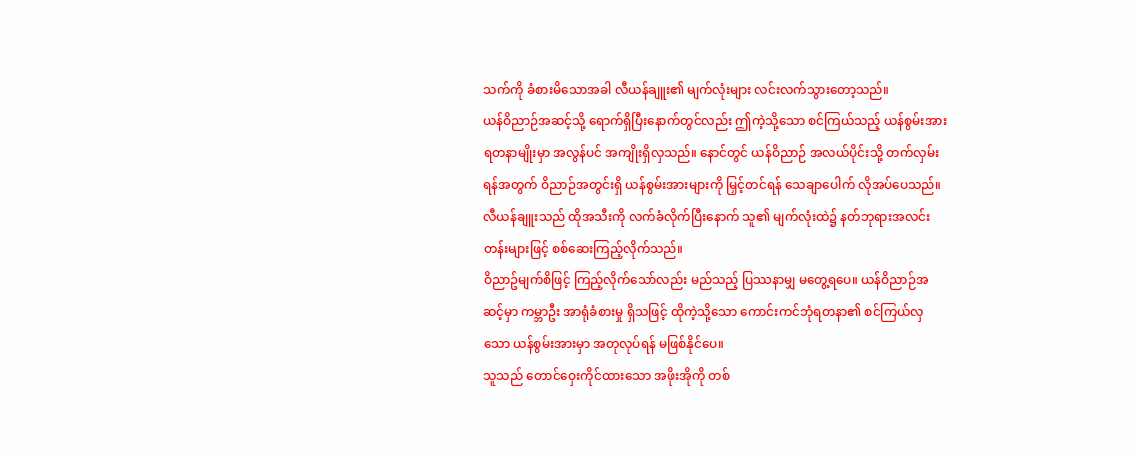သက်ကို ခံစားမိသောအခါ လီယန်ချူး၏ မျက်လုံးများ လင်းလက်သွားတော့သည်။
ယန်ဝိညာဉ်အဆင့်သို့ ရောက်ရှိပြီးနောက်တွင်လည်း ဤကဲ့သို့သော စင်ကြယ်သည့် ယန်စွမ်းအားရတနာမျိုးမှာ အလွန်ပင် အကျိုးရှိလှသည်။ နောင်တွင် ယန်ဝိညာဉ် အလယ်ပိုင်းသို့ တက်လှမ်းရန်အတွက် ဝိညာဉ်အတွင်းရှိ ယန်စွမ်းအားများကို မြှင့်တင်ရန် သေချာပေါက် လိုအပ်ပေသည်။
လီယန်ချူးသည် ထိုအသီးကို လက်ခံလိုက်ပြီးနောက် သူ၏ မျက်လုံးထဲ၌ နတ်ဘုရားအလင်းတန်းများဖြင့် စစ်ဆေးကြည့်လိုက်သည်။
ဝိညာဥ်မျက်စိဖြင့် ကြည့်လိုက်သော်လည်း မည်သည့် ပြဿနာမျှ မတွေ့ရပေ။ ယန်ဝိညာဉ်အဆင့်မှာ ကမ္ဘာဦး အာရုံခံစားမှု ရှိသဖြင့် ထိုကဲ့သို့သော ကောင်းကင်ဘုံရတနာ၏ စင်ကြယ်လှသော ယန်စွမ်းအားမှာ အတုလုပ်ရန် မဖြစ်နိုင်ပေ။
သူသည် တောင်ဝှေးကိုင်ထားသော အဖိုးအိုကို တစ်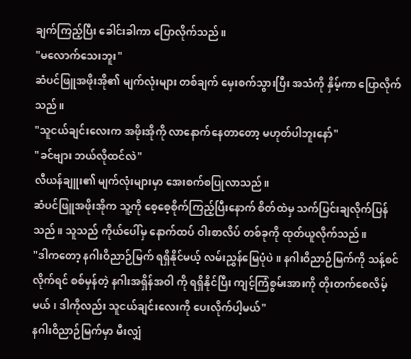ချက်ကြည့်ပြီး ခေါင်းခါကာ ပြောလိုက်သည်။
"မလောက်သေးဘူး"
ဆံပင်ဖြူအဖိုးအို၏ မျက်လုံးများ တစ်ချက် မှေးစက်သွားပြီး အသံကို နှိမ့်ကာ ပြောလိုက်သည်။
"သူငယ်ချင်းလေးက အဖိုးအိုကို လာနောက်နေတာတော့ မဟုတ်ပါဘူးနော်"
"ခင်ဗျား ဘယ်လိုထင်လဲ"
လီယန်ချူး၏ မျက်လုံးများမှာ အေးစက်စပြုလာသည်။
ဆံပင်ဖြူအဖိုးအိုက သူ့ကို စေ့စေ့စိုက်ကြည့်ပြီးနောက် စိတ်ထဲမှ သက်ပြင်းချလိုက်ပြန်သည်။ သူသည် ကိုယ်ပေါ်မှ နောက်ထပ် ဝါးစာလိပ် တစ်ခုကို ထုတ်ယူလိုက်သည်။
"ဒါကတော့ နဂါးဝိညာဉ်မြက် ရရှိနိုင်မယ့် လမ်းညွှန်မြေပုံပဲ။ နဂါးဝိညာဉ်မြက်ကို သန့်စင်လိုက်ရင် စစ်မှန်တဲ့ နဂါးအရှိန်အဝါ ကို ရရှိနိုင်ပြီး ကျင့်ကြံစွမ်းအားကို တိုးတက်စေလိမ့်မယ်၊ ဒါကိုလည်း သူငယ်ချင်းလေးကို ပေးလိုက်ပါ့မယ်"
နဂါးဝိညာဉ်မြက်မှာ မီးလျှံ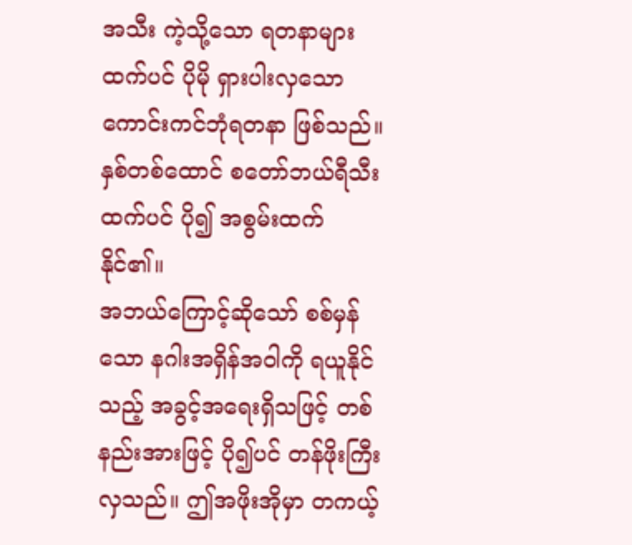အသီး ကဲ့သို့သော ရတနာများထက်ပင် ပိုမို ရှားပါးလှသော ကောင်းကင်ဘုံရတနာ ဖြစ်သည်။ နှစ်တစ်ထောင် စတော်ဘယ်ရီသီးထက်ပင် ပို၍ အစွမ်းထက်နိုင်၏။
အဘယ်ကြောင့်ဆိုသော် စစ်မှန်သော နဂါးအရှိန်အဝါကို ရယူနိုင်သည့် အခွင့်အရေးရှိသဖြင့် တစ်နည်းအားဖြင့် ပို၍ပင် တန်ဖိုးကြီးလှသည်။ ဤအဖိုးအိုမှာ တကယ့်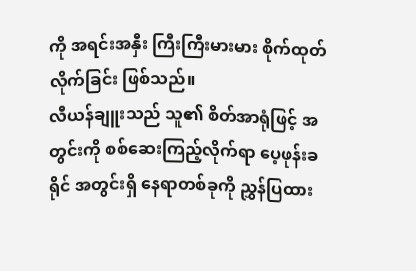ကို အရင်းအနှီး ကြီးကြီးမားမား စိုက်ထုတ်လိုက်ခြင်း ဖြစ်သည်။
လီယန်ချူးသည် သူ၏ စိတ်အာရုံဖြင့် အတွင်းကို စစ်ဆေးကြည့်လိုက်ရာ ပေ့ဖုန်းခရိုင် အတွင်းရှိ နေရာတစ်ခုကို ညွှန်ပြထား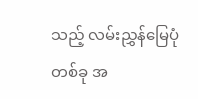သည့် လမ်းညွှန်မြေပုံတစ်ခု အ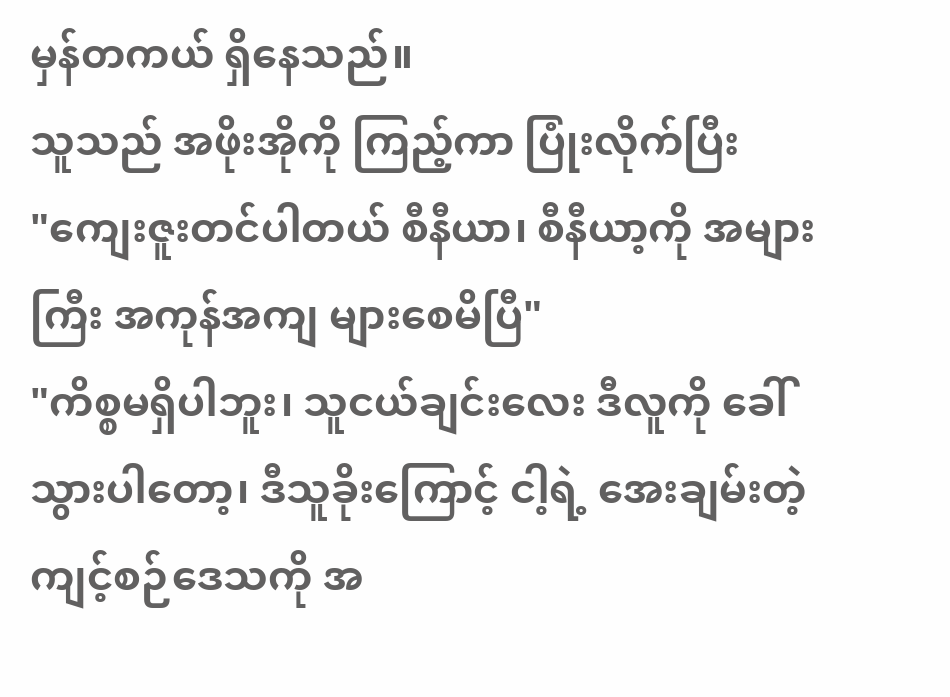မှန်တကယ် ရှိနေသည်။
သူသည် အဖိုးအိုကို ကြည့်ကာ ပြုံးလိုက်ပြီး
"ကျေးဇူးတင်ပါတယ် စီနီယာ၊ စီနီယာ့ကို အများကြီး အကုန်အကျ များစေမိပြီ"
"ကိစ္စမရှိပါဘူး၊ သူငယ်ချင်းလေး ဒီလူကို ခေါ်သွားပါတော့၊ ဒီသူခိုးကြောင့် ငါ့ရဲ့ အေးချမ်းတဲ့ ကျင့်စဉ်ဒေသကို အ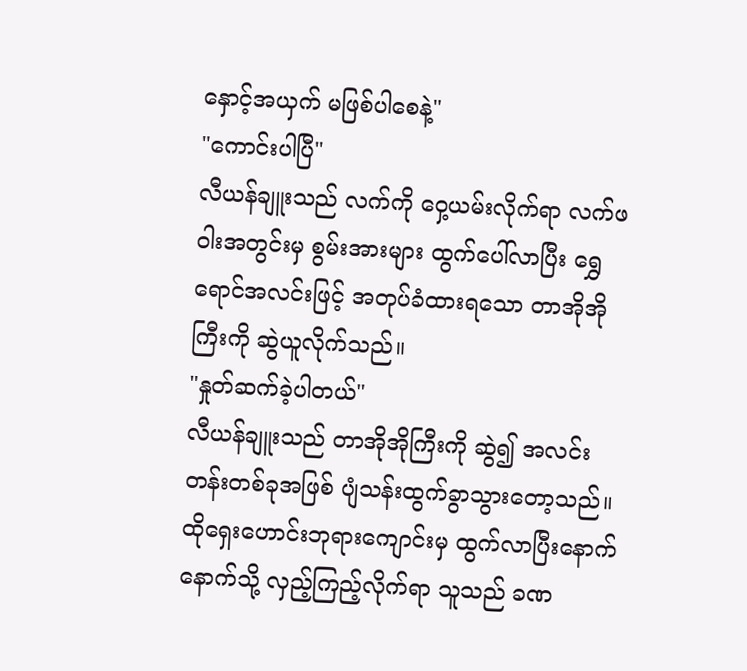နှောင့်အယှက် မဖြစ်ပါစေနဲ့"
"ကောင်းပါပြီ"
လီယန်ချူးသည် လက်ကို ဝှေ့ယမ်းလိုက်ရာ လက်ဖဝါးအတွင်းမှ စွမ်းအားများ ထွက်ပေါ်လာပြီး ရွှေရောင်အလင်းဖြင့် အတုပ်ခံထားရသော တာအိုအိုကြီးကို ဆွဲယူလိုက်သည်။
"နှုတ်ဆက်ခဲ့ပါတယ်"
လီယန်ချူးသည် တာအိုအိုကြီးကို ဆွဲ၍ အလင်းတန်းတစ်ခုအဖြစ် ပျံသန်းထွက်ခွာသွားတော့သည်။ ထိုရှေးဟောင်းဘုရားကျောင်းမှ ထွက်လာပြီးနောက် နောက်သို့ လှည့်ကြည့်လိုက်ရာ သူသည် ခဏ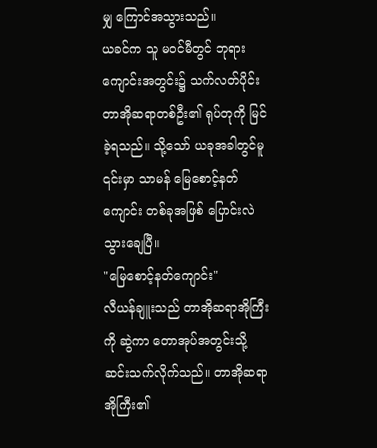မျှ ကြောင်အသွားသည်။
ယခင်က သူ မဝင်မီတွင် ဘုရားကျောင်းအတွင်း၌ သက်လတ်ပိုင်း တာအိုဆရာတစ်ဦး၏ ရုပ်တုကို မြင်ခဲ့ရသည်။ သို့သော် ယခုအခါတွင်မူ ၎င်းမှာ သာမန် မြေစောင့်နတ်ကျောင်း တစ်ခုအဖြစ် ပြောင်းလဲသွားချေပြီ။
"မြေစောင့်နတ်ကျောင်း"
လီယန်ချူးသည် တာအိုဆရာအိုကြီးကို ဆွဲကာ တောအုပ်အတွင်းသို့ ဆင်းသက်လိုက်သည်။ တာအိုဆရာအိုကြီး၏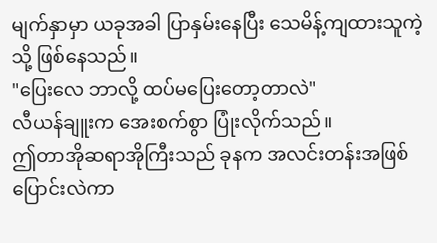မျက်နှာမှာ ယခုအခါ ပြာနှမ်းနေပြီး သေမိန့်ကျထားသူကဲ့သို့ ဖြစ်နေသည်။
"ပြေးလေ ဘာလို့ ထပ်မပြေးတော့တာလဲ"
လီယန်ချူးက အေးစက်စွာ ပြုံးလိုက်သည်။
ဤတာအိုဆရာအိုကြီးသည် ခုနက အလင်းတန်းအဖြစ် ပြောင်းလဲကာ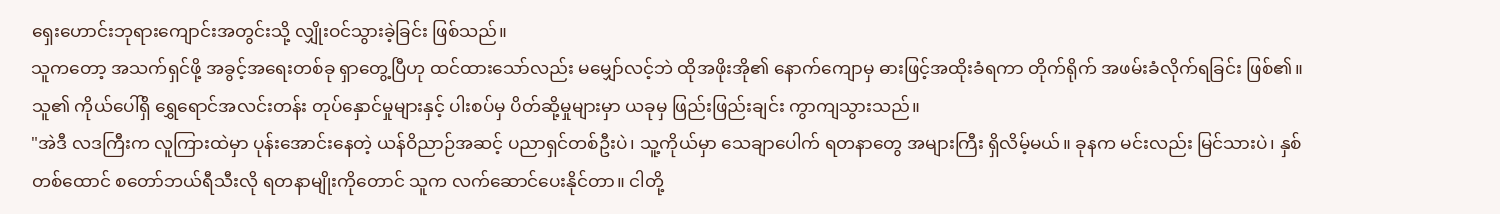ရှေးဟောင်းဘုရားကျောင်းအတွင်းသို့ လျှိုးဝင်သွားခဲ့ခြင်း ဖြစ်သည်။
သူကတော့ အသက်ရှင်ဖို့ အခွင့်အရေးတစ်ခု ရှာတွေ့ပြီဟု ထင်ထားသော်လည်း မမျှော်လင့်ဘဲ ထိုအဖိုးအို၏ နောက်ကျောမှ ဓားဖြင့်အထိုးခံရကာ တိုက်ရိုက် အဖမ်းခံလိုက်ရခြင်း ဖြစ်၏။
သူ၏ ကိုယ်ပေါ်ရှိ ရွှေရောင်အလင်းတန်း တုပ်နှောင်မှုများနှင့် ပါးစပ်မှ ပိတ်ဆို့မှုများမှာ ယခုမှ ဖြည်းဖြည်းချင်း ကွာကျသွားသည်။
"အဲဒီ လဒကြီးက လူကြားထဲမှာ ပုန်းအောင်းနေတဲ့ ယန်ဝိညာဉ်အဆင့် ပညာရှင်တစ်ဦးပဲ၊ သူ့ကိုယ်မှာ သေချာပေါက် ရတနာတွေ အများကြီး ရှိလိမ့်မယ်။ ခုနက မင်းလည်း မြင်သားပဲ၊ နှစ်တစ်ထောင် စတော်ဘယ်ရီသီးလို ရတနာမျိုးကိုတောင် သူက လက်ဆောင်ပေးနိုင်တာ။ ငါတို့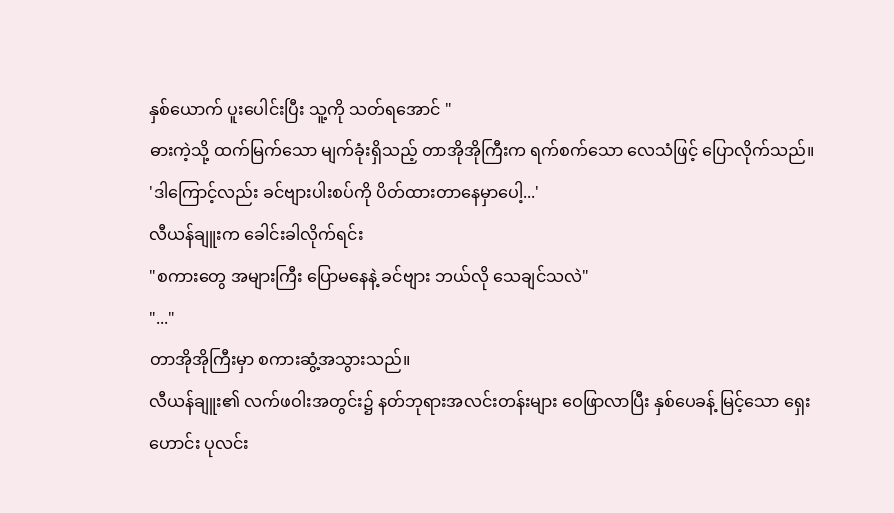နှစ်ယောက် ပူးပေါင်းပြီး သူ့ကို သတ်ရအောင် "
ဓားကဲ့သို့ ထက်မြက်သော မျက်ခုံးရှိသည့် တာအိုအိုကြီးက ရက်စက်သော လေသံဖြင့် ပြောလိုက်သည်။
'ဒါကြောင့်လည်း ခင်ဗျားပါးစပ်ကို ပိတ်ထားတာနေမှာပေါ့...'
လီယန်ချူးက ခေါင်းခါလိုက်ရင်း
"စကားတွေ အများကြီး ပြောမနေနဲ့ ခင်ဗျား ဘယ်လို သေချင်သလဲ"
"..."
တာအိုအိုကြီးမှာ စကားဆွံ့အသွားသည်။
လီယန်ချူး၏ လက်ဖဝါးအတွင်း၌ နတ်ဘုရားအလင်းတန်းများ ဝေဖြာလာပြီး နှစ်ပေခန့် မြင့်သော ရှေးဟောင်း ပုလင်း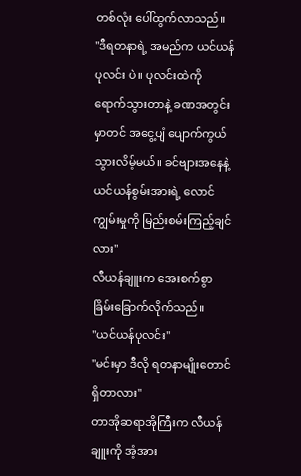တစ်လုံး ပေါ်ထွက်လာသည်။
"ဒီရတနာရဲ့ အမည်က ယင်ယန်ပုလင်း ပဲ။ ပုလင်းထဲကို ရောက်သွားတာနဲ့ ခဏအတွင်းမှာတင် အငွေ့ပျံ ပျောက်ကွယ်သွားလိမ့်မယ်။ ခင်ဗျားအနေနဲ့ ယင်ယန်စွမ်းအားရဲ့ လောင်ကျွမ်းမှုကို မြည်းစမ်းကြည့်ချင်လား"
လီယန်ချူးက အေးစက်စွာ ခြိမ်းခြောက်လိုက်သည်။
"ယင်ယန်ပုလင်း"
"မင်းမှာ ဒီလို ရတနာမျိုးတောင် ရှိတာလား"
တာအိုဆရာအိုကြီးက လီယန်ချူးကို အံ့အား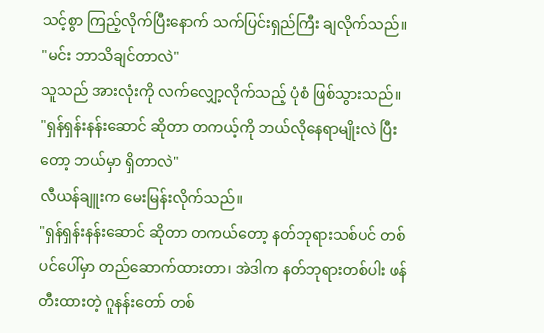သင့်စွာ ကြည့်လိုက်ပြီးနောက် သက်ပြင်းရှည်ကြီး ချလိုက်သည်။
"မင်း ဘာသိချင်တာလဲ"
သူသည် အားလုံးကို လက်လျှော့လိုက်သည့် ပုံစံ ဖြစ်သွားသည်။
"ရှန်ရှန်းနန်းဆောင် ဆိုတာ တကယ့်ကို ဘယ်လိုနေရာမျိုးလဲ ပြီးတော့ ဘယ်မှာ ရှိတာလဲ"
လီယန်ချူးက မေးမြန်းလိုက်သည်။
"ရှန်ရှန်းနန်းဆောင် ဆိုတာ တကယ်တော့ နတ်ဘုရားသစ်ပင် တစ်ပင်ပေါ်မှာ တည်ဆောက်ထားတာ၊ အဲဒါက နတ်ဘုရားတစ်ပါး ဖန်တီးထားတဲ့ ဂူနန်းတော် တစ်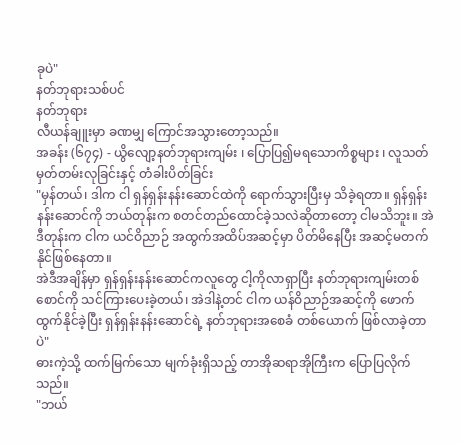ခုပဲ"
နတ်ဘုရားသစ်ပင်
နတ်ဘုရား
လီယန်ချူးမှာ ခဏမျှ ကြောင်အသွားတော့သည်။
အခန်း (၆၇၄) - ယွိလျော့နတ်ဘုရားကျမ်း ၊ ပြောပြ၍မရသောကိစ္စများ ၊ လူသတ်မှတ်တမ်းလုခြင်းနှင့် တံခါးပိတ်ခြင်း
"မှန်တယ်၊ ဒါက ငါ ရှန်ရှန်းနန်းဆောင်ထဲကို ရောက်သွားပြီးမှ သိခဲ့ရတာ။ ရှန်ရှန်းနန်းဆောင်ကို ဘယ်တုန်းက စတင်တည်ထောင်ခဲ့သလဲဆိုတာတော့ ငါမသိဘူး။ အဲဒီတုန်းက ငါက ယင်ဝိညာဉ် အထွက်အထိပ်အဆင့်မှာ ပိတ်မိနေပြီး အဆင့်မတက်နိုင်ဖြစ်နေတာ။
အဲဒီအချိန်မှာ ရှန်ရှန်းနန်းဆောင်ကလူတွေ ငါ့ကိုလာရှာပြီး နတ်ဘုရားကျမ်းတစ်စောင်ကို သင်ကြားပေးခဲ့တယ်၊ အဲဒါနဲ့တင် ငါက ယန်ဝိညာဉ်အဆင့်ကို ဖောက်ထွက်နိုင်ခဲ့ပြီး ရှန်ရှန်းနန်းဆောင်ရဲ့ နတ်ဘုရားအစေခံ တစ်ယောက် ဖြစ်လာခဲ့တာပဲ"
ဓားကဲ့သို့ ထက်မြက်သော မျက်ခုံးရှိသည့် တာအိုဆရာအိုကြီးက ပြောပြလိုက်သည်။
"ဘယ်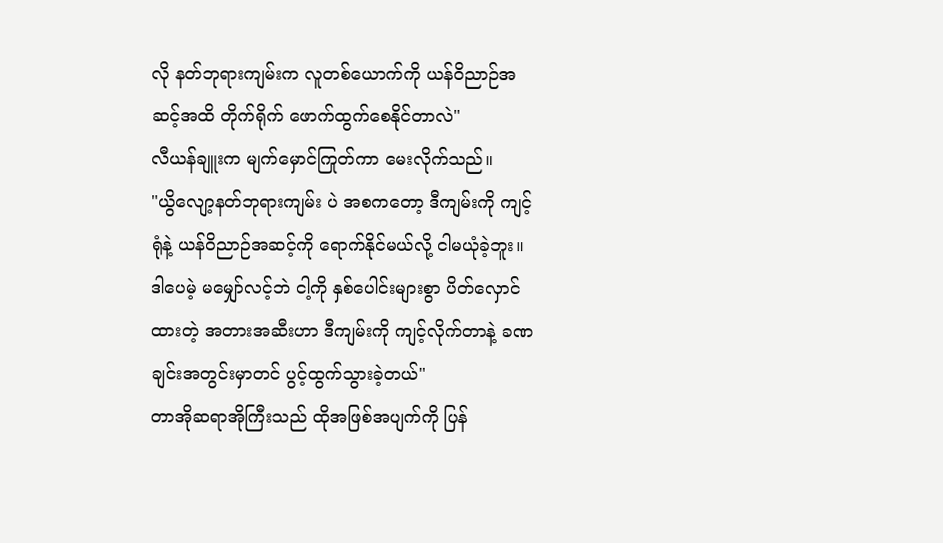လို နတ်ဘုရားကျမ်းက လူတစ်ယောက်ကို ယန်ဝိညာဉ်အဆင့်အထိ တိုက်ရိုက် ဖောက်ထွက်စေနိုင်တာလဲ"
လီယန်ချူးက မျက်မှောင်ကြုတ်ကာ မေးလိုက်သည်။
"ယွိလျော့နတ်ဘုရားကျမ်း ပဲ အစကတော့ ဒီကျမ်းကို ကျင့်ရုံနဲ့ ယန်ဝိညာဉ်အဆင့်ကို ရောက်နိုင်မယ်လို့ ငါမယုံခဲ့ဘူး။ ဒါပေမဲ့ မမျှော်လင့်ဘဲ ငါ့ကို နှစ်ပေါင်းများစွာ ပိတ်လှောင်ထားတဲ့ အတားအဆီးဟာ ဒီကျမ်းကို ကျင့်လိုက်တာနဲ့ ခဏချင်းအတွင်းမှာတင် ပွင့်ထွက်သွားခဲ့တယ်"
တာအိုဆရာအိုကြီးသည် ထိုအဖြစ်အပျက်ကို ပြန်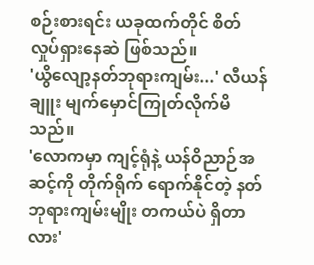စဉ်းစားရင်း ယခုထက်တိုင် စိတ်လှုပ်ရှားနေဆဲ ဖြစ်သည်။
'ယွိလျော့နတ်ဘုရားကျမ်း...' လီယန်ချူး မျက်မှောင်ကြုတ်လိုက်မိသည်။
'လောကမှာ ကျင့်ရုံနဲ့ ယန်ဝိညာဉ်အဆင့်ကို တိုက်ရိုက် ရောက်နိုင်တဲ့ နတ်ဘုရားကျမ်းမျိုး တကယ်ပဲ ရှိတာလား'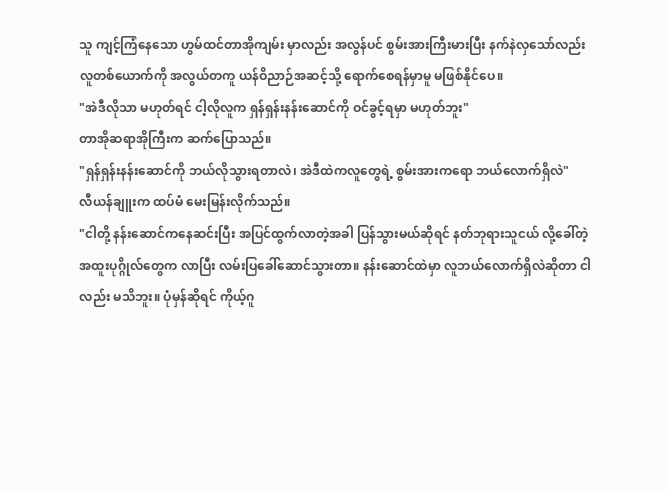သူ ကျင့်ကြံနေသော ဟွမ်ထင်တာအိုကျမ်း မှာလည်း အလွန်ပင် စွမ်းအားကြီးမားပြီး နက်နဲလှသော်လည်း လူတစ်ယောက်ကို အလွယ်တကူ ယန်ဝိညာဉ်အဆင့်သို့ ရောက်စေရန်မှာမူ မဖြစ်နိုင်ပေ။
"အဲဒီလိုသာ မဟုတ်ရင် ငါ့လိုလူက ရှန်ရှန်းနန်းဆောင်ကို ဝင်ခွင့်ရမှာ မဟုတ်ဘူး"
တာအိုဆရာအိုကြီးက ဆက်ပြောသည်။
"ရှန်ရှန်းနန်းဆောင်ကို ဘယ်လိုသွားရတာလဲ၊ အဲဒီထဲကလူတွေရဲ့ စွမ်းအားကရော ဘယ်လောက်ရှိလဲ"
လီယန်ချူးက ထပ်မံ မေးမြန်းလိုက်သည်။
"ငါတို့ နန်းဆောင်ကနေဆင်းပြီး အပြင်ထွက်လာတဲ့အခါ ပြန်သွားမယ်ဆိုရင် နတ်ဘုရားသူငယ် လို့ခေါ်တဲ့ အထူးပုဂ္ဂိုလ်တွေက လာပြီး လမ်းပြခေါ်ဆောင်သွားတာ။ နန်းဆောင်ထဲမှာ လူဘယ်လောက်ရှိလဲဆိုတာ ငါလည်း မသိဘူး။ ပုံမှန်ဆိုရင် ကိုယ့်ဂူ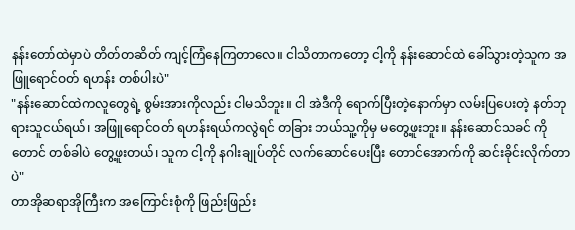နန်းတော်ထဲမှာပဲ တိတ်တဆိတ် ကျင့်ကြံနေကြတာလေ။ ငါသိတာကတော့ ငါ့ကို နန်းဆောင်ထဲ ခေါ်သွားတဲ့သူက အဖြူရောင်ဝတ် ရဟန်း တစ်ပါးပဲ"
"နန်းဆောင်ထဲကလူတွေရဲ့ စွမ်းအားကိုလည်း ငါမသိဘူး။ ငါ အဲဒီကို ရောက်ပြီးတဲ့နောက်မှာ လမ်းပြပေးတဲ့ နတ်ဘုရားသူငယ်ရယ်၊ အဖြူရောင်ဝတ် ရဟန်းရယ်ကလွဲရင် တခြား ဘယ်သူ့ကိုမှ မတွေ့ဖူးဘူး။ နန်းဆောင်သခင် ကိုတောင် တစ်ခါပဲ တွေ့ဖူးတယ်၊ သူက ငါ့ကို နဂါးချုပ်တိုင် လက်ဆောင်ပေးပြီး တောင်အောက်ကို ဆင်းခိုင်းလိုက်တာပဲ"
တာအိုဆရာအိုကြီးက အကြောင်းစုံကို ဖြည်းဖြည်း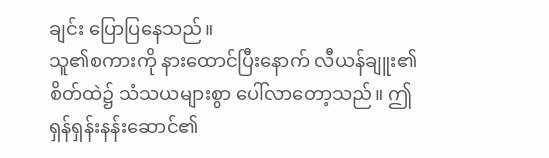ချင်း ပြောပြနေသည်။
သူ၏စကားကို နားထောင်ပြီးနောက် လီယန်ချူး၏ စိတ်ထဲ၌ သံသယများစွာ ပေါ်လာတော့သည်။ ဤရှန်ရှန်းနန်းဆောင်၏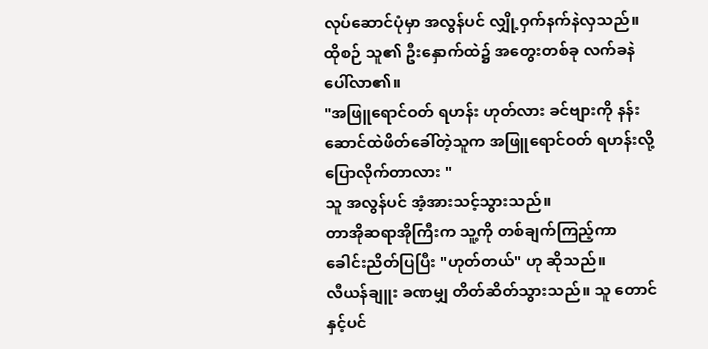လုပ်ဆောင်ပုံမှာ အလွန်ပင် လျှို့ဝှက်နက်နဲလှသည်။ ထိုစဉ် သူ၏ ဦးနှောက်ထဲ၌ အတွေးတစ်ခု လက်ခနဲ ပေါ်လာ၏။
"အဖြူရောင်ဝတ် ရဟန်း ဟုတ်လား ခင်ဗျားကို နန်းဆောင်ထဲဖိတ်ခေါ်တဲ့သူက အဖြူရောင်ဝတ် ရဟန်းလို့ ပြောလိုက်တာလား "
သူ အလွန်ပင် အံ့အားသင့်သွားသည်။
တာအိုဆရာအိုကြီးက သူ့ကို တစ်ချက်ကြည့်ကာ ခေါင်းညိတ်ပြပြီး "ဟုတ်တယ်" ဟု ဆိုသည်။
လီယန်ချူး ခဏမျှ တိတ်ဆိတ်သွားသည်။ သူ တောင်နှင့်ပင်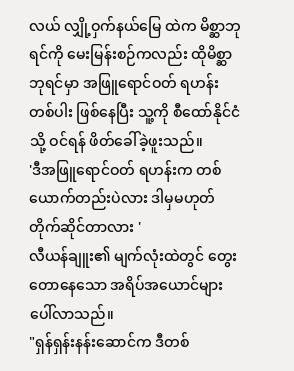လယ် လျှို့ဝှက်နယ်မြေ ထဲက မိစ္ဆာဘုရင်ကို မေးမြန်းစဉ်ကလည်း ထိုမိစ္ဆာဘုရင်မှာ အဖြူရောင်ဝတ် ရဟန်းတစ်ပါး ဖြစ်နေပြီး သူ့ကို စီထော်နိုင်ငံ သို့ ဝင်ရန် ဖိတ်ခေါ်ခဲ့ဖူးသည်။
'ဒီအဖြူရောင်ဝတ် ရဟန်းက တစ်ယောက်တည်းပဲလား ဒါမှမဟုတ် တိုက်ဆိုင်တာလား '
လီယန်ချူး၏ မျက်လုံးထဲတွင် တွေးတောနေသော အရိပ်အယောင်များ ပေါ်လာသည်။
"ရှန်ရှန်းနန်းဆောင်က ဒီတစ်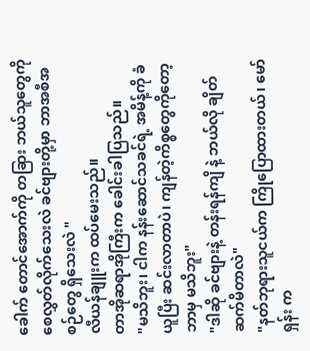ခေါက် တောင်အောက်ကို တခြား ဘယ်သူတွေကို စေလွှတ်လိုက်သေးလဲ ခင်ဗျားတို့မှာ ဘာအစီအစဉ်တွေ ရှိသေးလဲ "
လီယန်ချူးက ထပ်မေးသည်။
တာအိုဆရာအိုကြီးက ခေါင်းခါပြသည်။
"မသိဘူး၊ ငါက နန်းဆောင်သခင်ရဲ့ အမိန့်ကို ခံယူပြီး ဆင်းလာတာပဲ၊ ကျန်တဲ့ကိစ္စတွေကိုတော့ ဘာမှ မသိဘူး"
"ဒါဆို ခင်ဗျားနဲ့ တန်းရန်ကျိ နဲ့ ဘယ်လို ချိတ်ဆက်မိတာလဲ"
"နတ်ဘုရားသူငယ်က ကြိုပြောထားတယ်၊ မော်ရှန်း က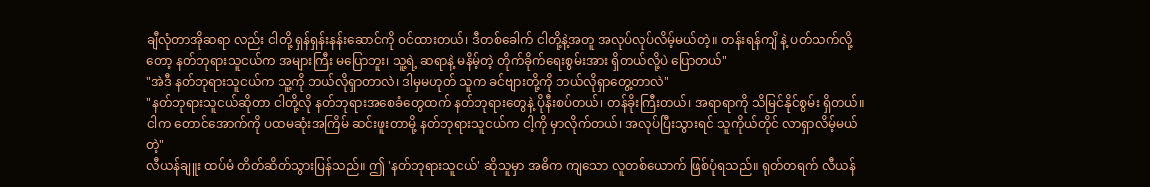ချီလုံတာအိုဆရာ လည်း ငါတို့ ရှန်ရှန်းနန်းဆောင်ကို ဝင်ထားတယ်၊ ဒီတစ်ခေါက် ငါတို့နဲ့အတူ အလုပ်လုပ်လိမ့်မယ်တဲ့။ တန်းရန်ကျိ နဲ့ ပတ်သက်လို့တော့ နတ်ဘုရားသူငယ်က အများကြီး မပြောဘူး၊ သူ့ရဲ့ ဆရာနဲ့ မနိမ့်တဲ့ တိုက်ခိုက်ရေးစွမ်းအား ရှိတယ်လို့ပဲ ပြောတယ်"
"အဲဒီ နတ်ဘုရားသူငယ်က သူ့ကို ဘယ်လိုရှာတာလဲ၊ ဒါမှမဟုတ် သူက ခင်ဗျားတို့ကို ဘယ်လိုရှာတွေ့တာလဲ"
"နတ်ဘုရားသူငယ်ဆိုတာ ငါတို့လို နတ်ဘုရားအစေခံတွေထက် နတ်ဘုရားတွေနဲ့ ပိုနီးစပ်တယ်၊ တန်ခိုးကြီးတယ်၊ အရာရာကို သိမြင်နိုင်စွမ်း ရှိတယ်။ ငါက တောင်အောက်ကို ပထမဆုံးအကြိမ် ဆင်းဖူးတာမို့ နတ်ဘုရားသူငယ်က ငါ့ကို မှာလိုက်တယ်၊ အလုပ်ပြီးသွားရင် သူကိုယ်တိုင် လာရှာလိမ့်မယ်တဲ့"
လီယန်ချူး ထပ်မံ တိတ်ဆိတ်သွားပြန်သည်။ ဤ 'နတ်ဘုရားသူငယ်' ဆိုသူမှာ အဓိက ကျသော လူတစ်ယောက် ဖြစ်ပုံရသည်။ ရုတ်တရက် လီယန်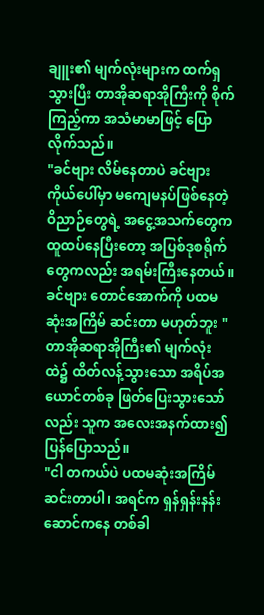ချူး၏ မျက်လုံးများက ထက်ရှသွားပြီး တာအိုဆရာအိုကြီးကို စိုက်ကြည့်ကာ အသံမာမာဖြင့် ပြောလိုက်သည်။
"ခင်ဗျား လိမ်နေတာပဲ ခင်ဗျားကိုယ်ပေါ်မှာ မကျေမနပ်ဖြစ်နေတဲ့ ဝိညာဉ်တွေရဲ့ အငွေ့အသက်တွေက ထူထပ်နေပြီးတော့ အပြစ်ဒုစရိုက်တွေကလည်း အရမ်းကြီးနေတယ်။ ခင်ဗျား တောင်အောက်ကို ပထမဆုံးအကြိမ် ဆင်းတာ မဟုတ်ဘူး "
တာအိုဆရာအိုကြီး၏ မျက်လုံးထဲ၌ ထိတ်လန့်သွားသော အရိပ်အယောင်တစ်ခု ဖြတ်ပြေးသွားသော်လည်း သူက အလေးအနက်ထား၍ ပြန်ပြောသည်။
"ငါ တကယ်ပဲ ပထမဆုံးအကြိမ် ဆင်းတာပါ၊ အရင်က ရှန်ရှန်းနန်းဆောင်ကနေ တစ်ခါ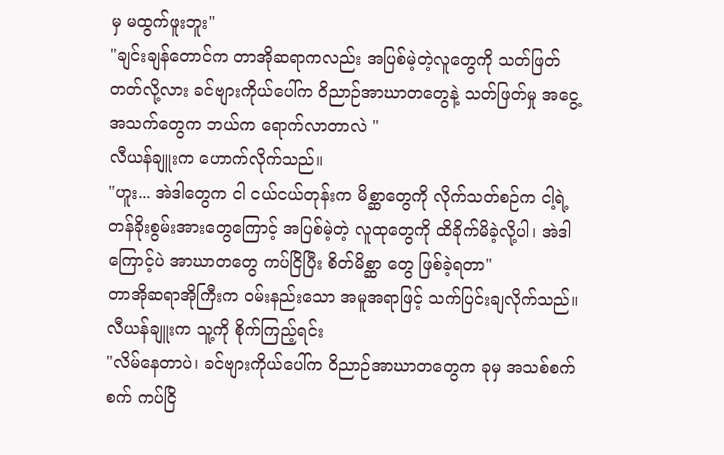မှ မထွက်ဖူးဘူး"
"ချင်းချန်တောင်က တာအိုဆရာကလည်း အပြစ်မဲ့တဲ့လူတွေကို သတ်ဖြတ်တတ်လို့လား ခင်ဗျားကိုယ်ပေါ်က ဝိညာဉ်အာဃာတတွေနဲ့ သတ်ဖြတ်မှု အငွေ့အသက်တွေက ဘယ်က ရောက်လာတာလဲ "
လီယန်ချူးက ဟောက်လိုက်သည်။
"ဟူး... အဲဒါတွေက ငါ ငယ်ငယ်တုန်းက မိစ္ဆာတွေကို လိုက်သတ်စဉ်က ငါ့ရဲ့ တန်ခိုးစွမ်းအားတွေကြောင့် အပြစ်မဲ့တဲ့ လူထုတွေကို ထိခိုက်မိခဲ့လို့ပါ၊ အဲဒါကြောင့်ပဲ အာဃာတတွေ ကပ်ငြိပြီး စိတ်မိစ္ဆာ တွေ ဖြစ်ခဲ့ရတာ"
တာအိုဆရာအိုကြီးက ဝမ်းနည်းသော အမူအရာဖြင့် သက်ပြင်းချလိုက်သည်။
လီယန်ချူးက သူ့ကို စိုက်ကြည့်ရင်း
"လိမ်နေတာပဲ၊ ခင်ဗျားကိုယ်ပေါ်က ဝိညာဉ်အာဃာတတွေက ခုမှ အသစ်စက်စက် ကပ်ငြိ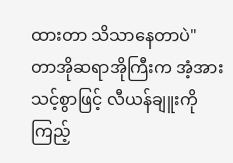ထားတာ သိသာနေတာပဲ"
တာအိုဆရာအိုကြီးက အံ့အားသင့်စွာဖြင့် လီယန်ချူးကို ကြည့်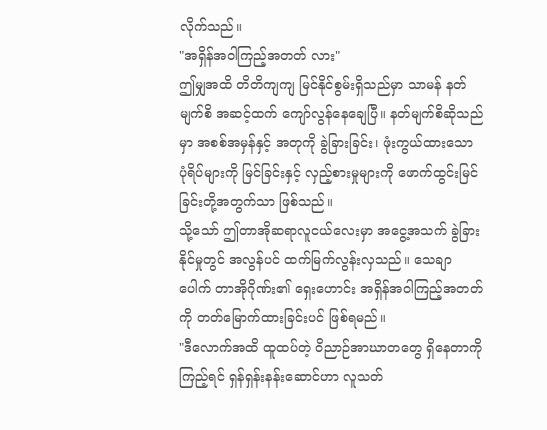လိုက်သည်။
"အရှိန်အဝါကြည့်အတတ် လား"
ဤမျှအထိ တိတိကျကျ မြင်နိုင်စွမ်းရှိသည်မှာ သာမန် နတ်မျက်စိ အဆင့်ထက် ကျော်လွန်နေချေပြီ။ နတ်မျက်စိဆိုသည်မှာ အစစ်အမှန်နှင့် အတုကို ခွဲခြားခြင်း၊ ဖုံးကွယ်ထားသော ပုံရိပ်များကို မြင်ခြင်းနှင့် လှည့်စားမှုများကို ဖောက်ထွင်းမြင်ခြင်းတို့အတွက်သာ ဖြစ်သည်။
သို့သော် ဤတာအိုဆရာလူငယ်လေးမှာ အငွေ့အသက် ခွဲခြားနိုင်မှုတွင် အလွန်ပင် ထက်မြက်လွန်းလှသည်။ သေချာပေါက် တာအိုဂိုဏ်း၏ ရှေးဟောင်း အရှိန်အဝါကြည့်အတတ် ကို တတ်မြောက်ထားခြင်းပင် ဖြစ်ရမည်။
"ဒီလောက်အထိ ထူထပ်တဲ့ ဝိညာဉ်အာဃာတတွေ ရှိနေတာကို ကြည့်ရင် ရှန်ရှန်းနန်းဆောင်ဟာ လူသတ်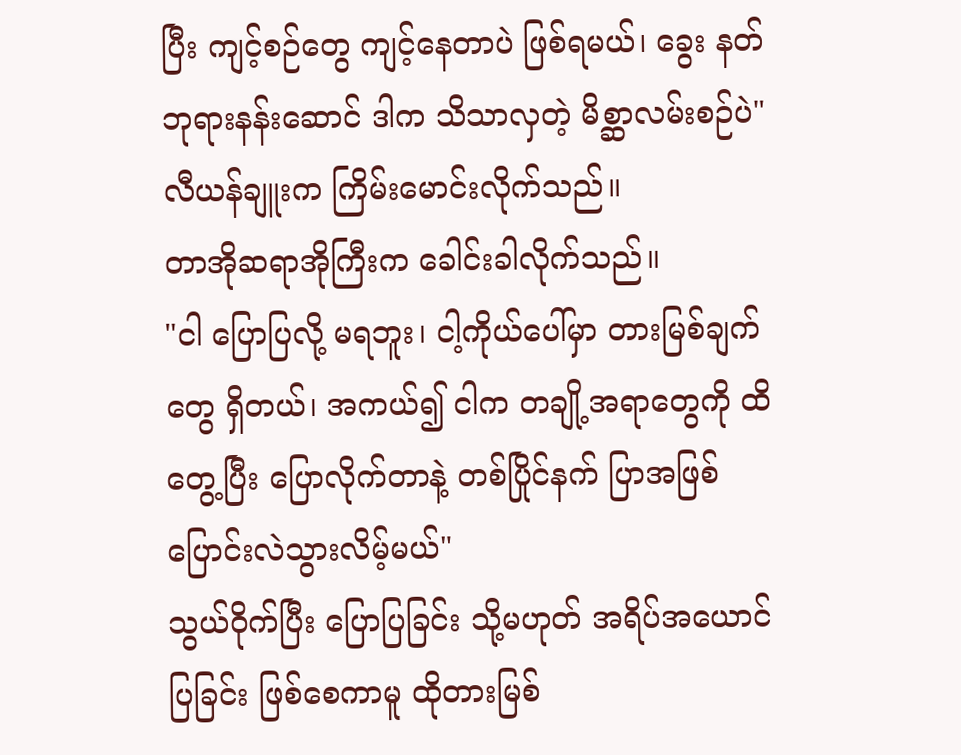ပြီး ကျင့်စဉ်တွေ ကျင့်နေတာပဲ ဖြစ်ရမယ်၊ ခွေး နတ်ဘုရားနန်းဆောင် ဒါက သိသာလှတဲ့ မိစ္ဆာလမ်းစဉ်ပဲ"
လီယန်ချူးက ကြိမ်းမောင်းလိုက်သည်။
တာအိုဆရာအိုကြီးက ခေါင်းခါလိုက်သည်။
"ငါ ပြောပြလို့ မရဘူး၊ ငါ့ကိုယ်ပေါ်မှာ တားမြစ်ချက် တွေ ရှိတယ်၊ အကယ်၍ ငါက တချို့အရာတွေကို ထိတွေ့ပြီး ပြောလိုက်တာနဲ့ တစ်ပြိုင်နက် ပြာအဖြစ် ပြောင်းလဲသွားလိမ့်မယ်"
သွယ်ဝိုက်ပြီး ပြောပြခြင်း သို့မဟုတ် အရိပ်အယောင်ပြခြင်း ဖြစ်စေကာမူ ထိုတားမြစ်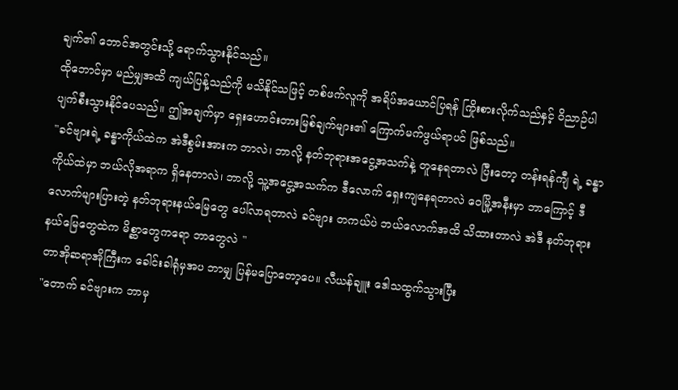ချက်၏ ဘောင်အတွင်းသို့ ရောက်သွားနိုင်သည်။
ထိုဘောင်မှာ မည်မျှအထိ ကျယ်ပြန့်သည်ကို မသိနိုင်သဖြင့် တစ်ဖက်လူကို အရိပ်အယောင်ပြရန် ကြိုးစားလိုက်သည်နှင့် ဝိညာဉ်ပါ ပျက်စီးသွားနိုင်ပေသည်။ ဤအချက်မှာ ရှေးဟောင်းတားမြစ်ချက်များ၏ ကြောက်မက်ဖွယ်ရာပင် ဖြစ်သည်။
"ခင်ဗျားရဲ့ ခန္ဓာကိုယ်ထဲက အဲဒီစွမ်းအားက ဘာလဲ၊ ဘာလို့ နတ်ဘုရားအငွေ့အသက်နဲ့ တူနေရတာလဲ ပြီးတော့ တန်းရန်ကျီ ရဲ့ ခန္ဓာကိုယ်ထဲမှာ ဘယ်လိုအရာက ရှိနေတာလဲ၊ ဘာလို့ သူ့အငွေ့အသက်က ဒီလောက် ရှေးကျနေရတာလဲ ဝေမြို့အနီးမှာ ဘာကြောင့် ဒီလောက်များပြားတဲ့ နတ်ဘုရားနယ်မြေတွေ ပေါ်လာရတာလဲ ခင်ဗျား တကယ်ပဲ ဘယ်လောက်အထိ သိထားတာလဲ အဲဒီ နတ်ဘုရားနယ်မြေတွေထဲက မိစ္ဆာတွေကရော ဘာတွေလဲ "
တာအိုဆရာအိုကြီးက ခေါင်းခါရုံမှအပ ဘာမျှ ပြန်မပြောတော့ပေ။ လီယန်ချူး ဒေါသထွက်သွားပြီး
"တောက် ခင်ဗျားက ဘာမှ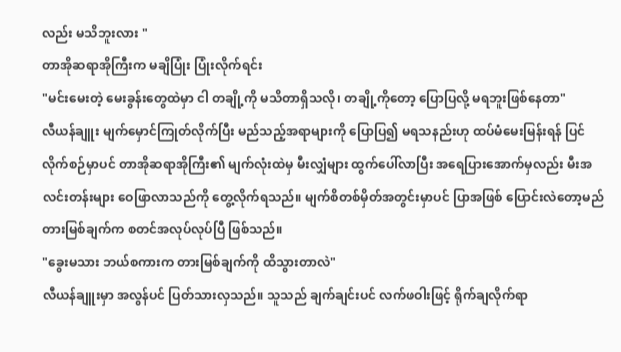လည်း မသိဘူးလား "
တာအိုဆရာအိုကြီးက မချိပြုံး ပြုံးလိုက်ရင်း
"မင်းမေးတဲ့ မေးခွန်းတွေထဲမှာ ငါ တချို့ကို မသိတာရှိသလို၊ တချို့ကိုတော့ ပြောပြလို့ မရဘူးဖြစ်နေတာ"
လီယန်ချူး မျက်မှောင်ကြုတ်လိုက်ပြီး မည်သည့်အရာများကို ပြောပြ၍ မရသနည်းဟု ထပ်မံမေးမြန်းရန် ပြင်လိုက်စဉ်မှာပင် တာအိုဆရာအိုကြီး၏ မျက်လုံးထဲမှ မီးလျှံများ ထွက်ပေါ်လာပြီး အရေပြားအောက်မှလည်း မီးအလင်းတန်းများ ဝေဖြာလာသည်ကို တွေ့လိုက်ရသည်။ မျက်စိတစ်မှိတ်အတွင်းမှာပင် ပြာအဖြစ် ပြောင်းလဲတော့မည်တားမြစ်ချက်က စတင်အလုပ်လုပ်ပြီ ဖြစ်သည်။
"ခွေးမသား ဘယ်စကားက တားမြစ်ချက်ကို ထိသွားတာလဲ"
လီယန်ချူးမှာ အလွန်ပင် ပြတ်သားလှသည်။ သူသည် ချက်ချင်းပင် လက်ဖဝါးဖြင့် ရိုက်ချလိုက်ရာ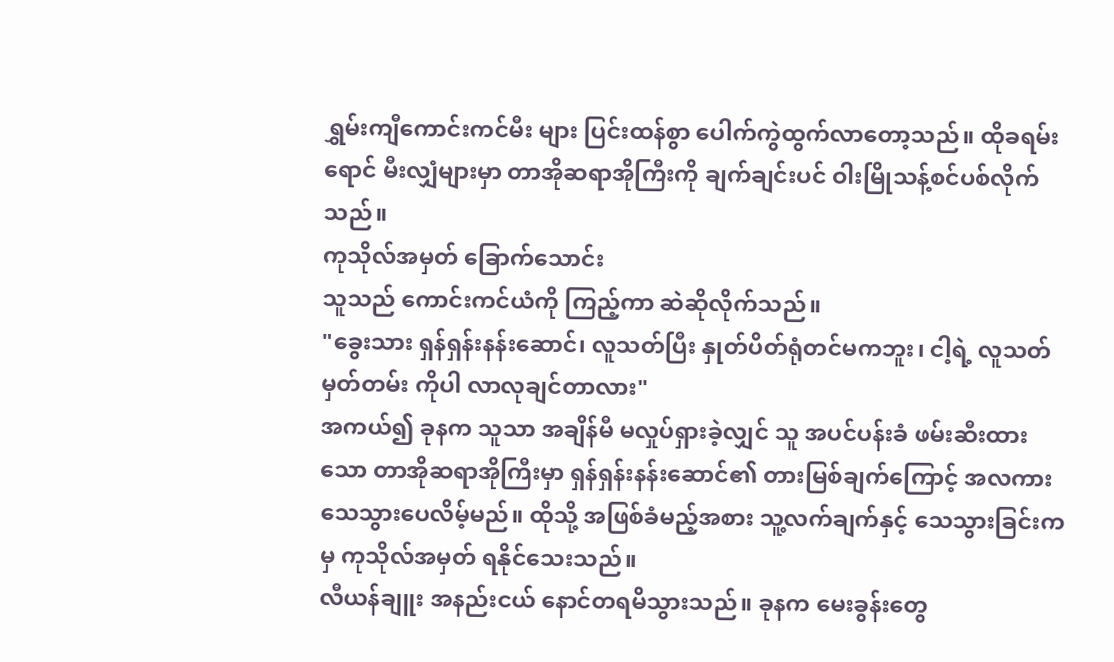ရွှမ်းကျီကောင်းကင်မီး များ ပြင်းထန်စွာ ပေါက်ကွဲထွက်လာတော့သည်။ ထိုခရမ်းရောင် မီးလျှံများမှာ တာအိုဆရာအိုကြီးကို ချက်ချင်းပင် ဝါးမြိုသန့်စင်ပစ်လိုက်သည်။
ကုသိုလ်အမှတ် ခြောက်သောင်း
သူသည် ကောင်းကင်ယံကို ကြည့်ကာ ဆဲဆိုလိုက်သည်။
"ခွေးသား ရှန်ရှန်းနန်းဆောင်၊ လူသတ်ပြီး နှုတ်ပိတ်ရုံတင်မကဘူး၊ ငါ့ရဲ့ လူသတ်မှတ်တမ်း ကိုပါ လာလုချင်တာလား"
အကယ်၍ ခုနက သူသာ အချိန်မီ မလှုပ်ရှားခဲ့လျှင် သူ အပင်ပန်းခံ ဖမ်းဆီးထားသော တာအိုဆရာအိုကြီးမှာ ရှန်ရှန်းနန်းဆောင်၏ တားမြစ်ချက်ကြောင့် အလကား သေသွားပေလိမ့်မည်။ ထိုသို့ အဖြစ်ခံမည့်အစား သူ့လက်ချက်နှင့် သေသွားခြင်းကမှ ကုသိုလ်အမှတ် ရနိုင်သေးသည်။
လီယန်ချူး အနည်းငယ် နောင်တရမိသွားသည်။ ခုနက မေးခွန်းတွေ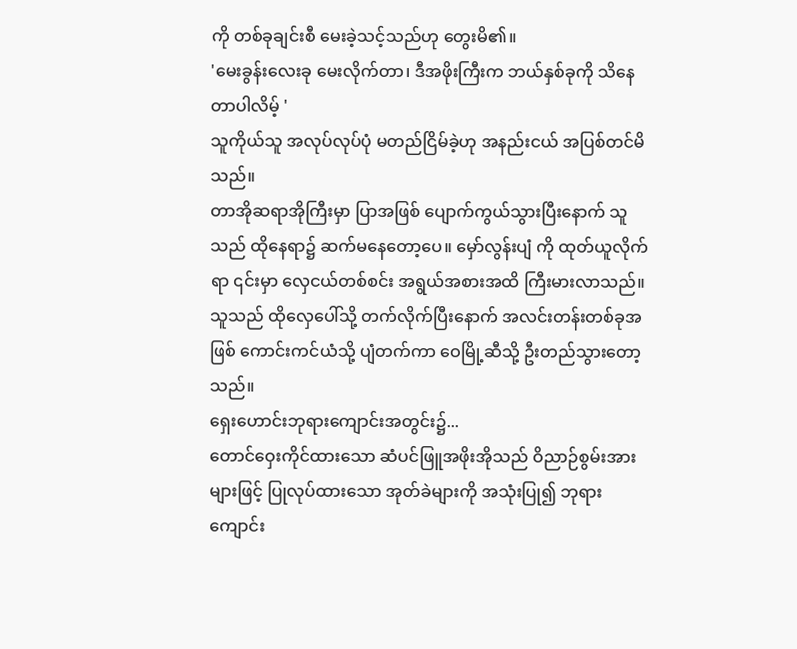ကို တစ်ခုချင်းစီ မေးခဲ့သင့်သည်ဟု တွေးမိ၏။
'မေးခွန်းလေးခု မေးလိုက်တာ၊ ဒီအဖိုးကြီးက ဘယ်နှစ်ခုကို သိနေတာပါလိမ့် '
သူကိုယ်သူ အလုပ်လုပ်ပုံ မတည်ငြိမ်ခဲ့ဟု အနည်းငယ် အပြစ်တင်မိသည်။
တာအိုဆရာအိုကြီးမှာ ပြာအဖြစ် ပျောက်ကွယ်သွားပြီးနောက် သူသည် ထိုနေရာ၌ ဆက်မနေတော့ပေ။ မှော်လွန်းပျံ ကို ထုတ်ယူလိုက်ရာ ၎င်းမှာ လှေငယ်တစ်စင်း အရွယ်အစားအထိ ကြီးမားလာသည်။ သူသည် ထိုလှေပေါ်သို့ တက်လိုက်ပြီးနောက် အလင်းတန်းတစ်ခုအဖြစ် ကောင်းကင်ယံသို့ ပျံတက်ကာ ဝေမြို့ဆီသို့ ဦးတည်သွားတော့သည်။
ရှေးဟောင်းဘုရားကျောင်းအတွင်း၌...
တောင်ဝှေးကိုင်ထားသော ဆံပင်ဖြူအဖိုးအိုသည် ဝိညာဉ်စွမ်းအားများဖြင့် ပြုလုပ်ထားသော အုတ်ခဲများကို အသုံးပြု၍ ဘုရားကျောင်း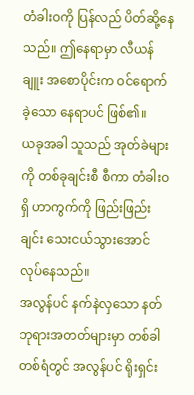တံခါးဝကို ပြန်လည် ပိတ်ဆို့နေသည်။ ဤနေရာမှာ လီယန်ချူး အစောပိုင်းက ဝင်ရောက်ခဲ့သော နေရာပင် ဖြစ်၏။
ယခုအခါ သူသည် အုတ်ခဲများကို တစ်ခုချင်းစီ စီကာ တံခါးဝရှိ ဟာကွက်ကို ဖြည်းဖြည်းချင်း သေးငယ်သွားအောင် လုပ်နေသည်။
အလွန်ပင် နက်နဲလှသော နတ်ဘုရားအတတ်များမှာ တစ်ခါတစ်ရံတွင် အလွန်ပင် ရိုးရှင်း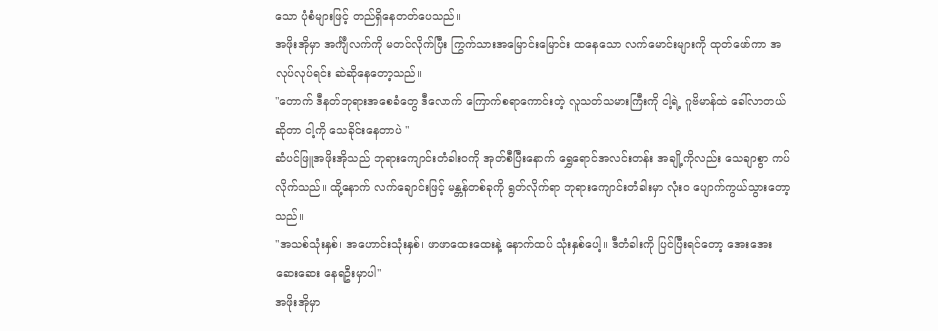သော ပုံစံများဖြင့် တည်ရှိနေတတ်ပေသည်။
အဖိုးအိုမှာ အင်္ကျီလက်ကို မတင်လိုက်ပြီး ကြွက်သားအမြောင်းမြောင်း ထနေသော လက်မောင်းများကို ထုတ်ဖော်ကာ အလုပ်လုပ်ရင်း ဆဲဆိုနေတော့သည်။
"တောက် ဒီနတ်ဘုရားအစေခံတွေ ဒီလောက် ကြောက်စရာကောင်းတဲ့ လူသတ်သမားကြီးကို ငါ့ရဲ့ ဂူဗိမာန်ထဲ ခေါ်လာတယ်ဆိုတာ ငါ့ကို သေခိုင်းနေတာပဲ "
ဆံပင်ဖြူအဖိုးအိုသည် ဘုရားကျောင်းတံခါးဝကို အုတ်စီပြီးနောက် ရွှေရောင်အလင်းတန်း အချို့ကိုလည်း သေချာစွာ ကပ်လိုက်သည်။ ထို့နောက် လက်ချောင်းဖြင့် မန္တန်တစ်ခုကို ရွတ်လိုက်ရာ ဘုရားကျောင်းတံခါးမှာ လုံးဝ ပျောက်ကွယ်သွားတော့သည်။
"အသစ်သုံးနှစ်၊ အဟောင်းသုံးနှစ်၊ ဖာဖာထေးထေးနဲ့ နောက်ထပ် သုံးနှစ်ပေါ့။ ဒီတံခါးကို ပြင်ပြီးရင်တော့ အေးအေးဆေးဆေး နေရဦးမှာပါ"
အဖိုးအိုမှာ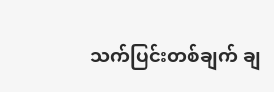သက်ပြင်းတစ်ချက် ချ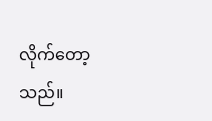လိုက်တော့သည်။